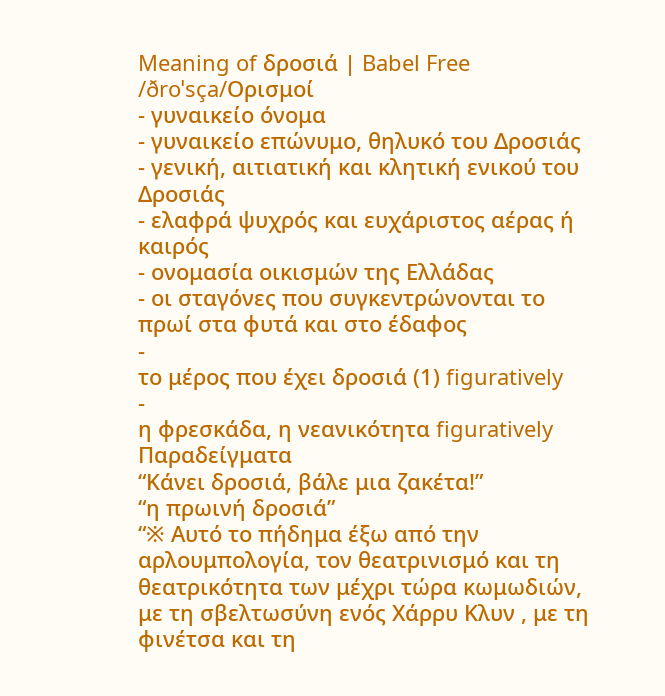Meaning of δροσιά | Babel Free
/ðroˈsça/Ορισμοί
- γυναικείο όνομα
- γυναικείο επώνυμο, θηλυκό του Δροσιάς
- γενική, αιτιατική και κλητική ενικού του Δροσιάς
- ελαφρά ψυχρός και ευχάριστος αέρας ή καιρός
- ονομασία οικισμών της Ελλάδας
- οι σταγόνες που συγκεντρώνονται το πρωί στα φυτά και στο έδαφος
-
το μέρος που έχει δροσιά (1) figuratively
-
η φρεσκάδα, η νεανικότητα figuratively
Παραδείγματα
“Κάνει δροσιά, βάλε μια ζακέτα!”
“η πρωινή δροσιά”
“※ Αυτό το πήδημα έξω από την αρλουμπολογία, τον θεατρινισμό και τη θεατρικότητα των μέχρι τώρα κωμωδιών, με τη σβελτωσύνη ενός Χάρρυ Κλυν , με τη φινέτσα και τη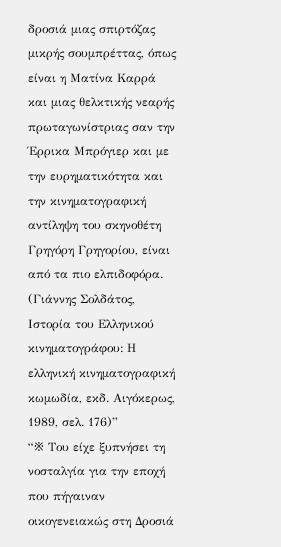δροσιά μιας σπιρτόζας μικρής σουμπρέττας, όπως είναι η Ματίνα Καρρά και μιας θελκτικής νεαρής πρωταγωνίστριας σαν την Έρρικα Μπρόγιερ και με την ευρηματικότητα και την κινηματογραφική αντίληψη του σκηνοθέτη Γρηγόρη Γρηγορίου, είναι από τα πιο ελπιδοφόρα. (Γιάννης Σολδάτος, Ιστορία του Ελληνικού κινηματογράφου: Η ελληνική κινηματογραφική κωμωδία, εκδ. Αιγόκερως, 1989, σελ. 176)”
“※ Του είχε ξυπνήσει τη νοσταλγία για την εποχή που πήγαιναν οικογενειακώς στη Δροσιά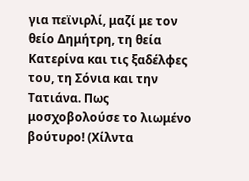για πεϊνιρλί, μαζί με τον θείο Δημήτρη, τη θεία Κατερίνα και τις ξαδέλφες του, τη Σόνια και την Τατιάνα. Πως μοσχοβολούσε το λιωμένο βούτυρο! (Χίλντα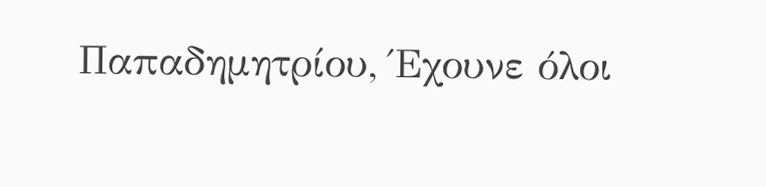Παπαδημητρίου, Έχουνε όλοι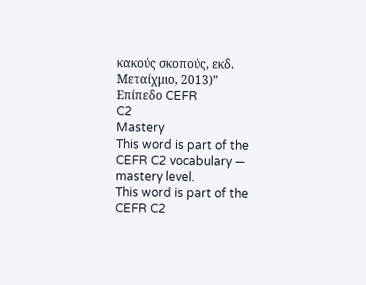κακούς σκοπούς, εκδ. Μεταίχμιο, 2013)”
Επίπεδο CEFR
C2
Mastery
This word is part of the CEFR C2 vocabulary — mastery level.
This word is part of the CEFR C2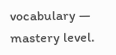vocabulary — mastery level.